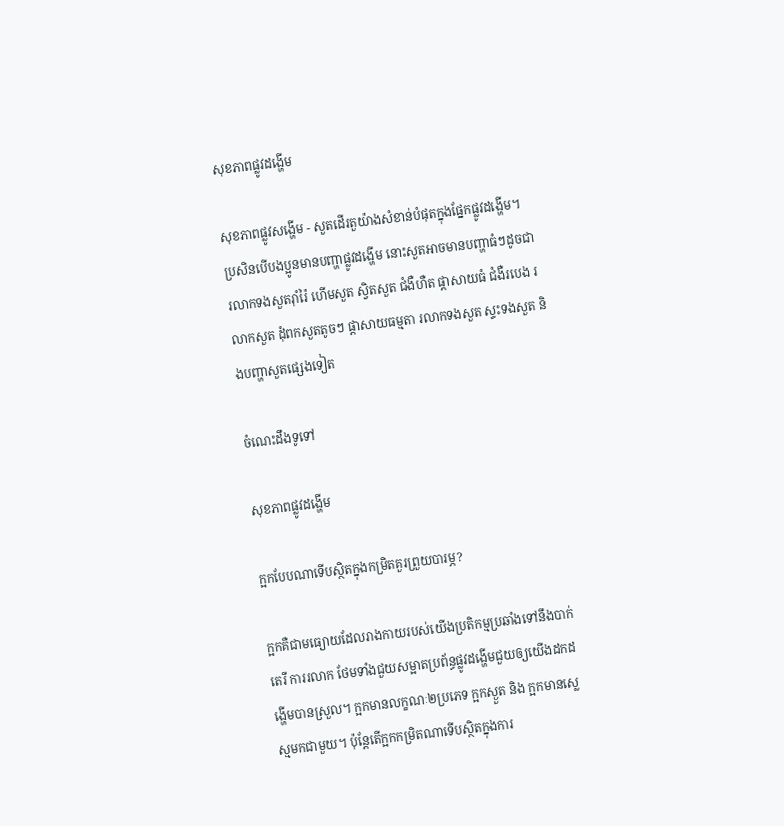សុខភាពផ្លូវដង្ហើម

សុខភាពផ្លូវសង្ហើម - សួតដើរតួយ៉ាងសំខាន់បំផុតក្នុងផ្នែកផ្លូវដង្ហើម។ ប្រសិនបើបងប្អូនមានបញ្ហាផ្លូវដង្ហើម នោះសួតអាចមានបញ្ហាធំៗដូចជា រលាកទងសួតរ៉ាំរ៉ៃ ហើមសួត ស្វិតសួត ជំងឺហឺត ផ្តាសាយធំ ជំងឺរបេង រលាកសួត ដុំពកសួតតូចៗ ផ្តាសាយធម្មតា រលាកទងសួត ស្ទះទងសួត និងបញ្ហាសួតផ្សេងទៀត

ចំណេះដឹងទូទៅ

សុខភាពផ្លូវដង្ហើម

ក្អកបែបណាទើបស្ថិតក្នុងកម្រិតគួរព្រួយបារម្ភ?

ក្អកគឺជាមធ្យោយដែលរាងកាយរបស់យើងប្រតិកម្មប្រឆាំងទៅនឹងបាក់តេរី ការរលាក ថែមទាំងជួយសម្អាតប្រព័ន្ធផ្លូវដង្ហើមជួយឲ្យយើងដកដង្ហើមបានស្រួល។ ក្អកមានលក្ខណៈ២ប្រភេទ ក្អកស្ងួត និង ក្អកមានស្លេស្មមកជាមួយ។ ប៉ុន្ដែតើក្អកកម្រិតណាទើបស្ថិតក្នុងការ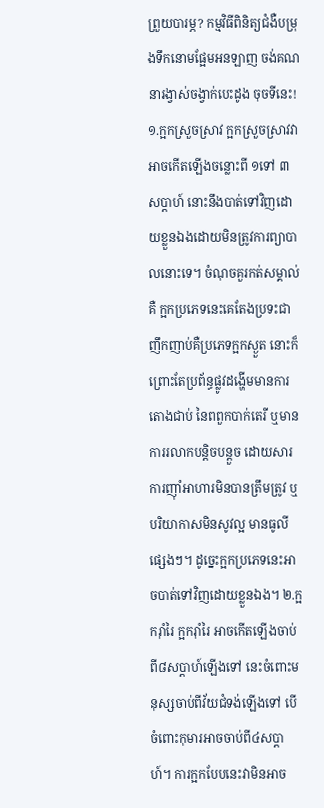ព្រួយបារម្ភ? កម្មវិធីពិនិត្យជំងឺបម្រុងទឹកនោមផ្អែមអនឡាញ ចង់គណនារង្វាស់ចង្វាក់បេះដូង ចុចទីនេះ! ១.ក្អកស្រួចស្រាវ ក្អកស្រួចស្រាវវាអាចកើតឡើងចន្លោះពី ១ទៅ ៣សប្ដាហ៍ នោះនឹងបាត់ទៅវិញដោយខ្លួនឯងដោយមិនត្រូវការព្យាបាលនោះទេ។ ចំណុចគួរកត់សម្គាល់គឺ ក្អកប្រភេទនេះគេតែងប្រទះជាញឹកញាប់គឺប្រភេទក្អកស្ងួត នោះក៏ព្រោះតែប្រព័ន្ធផ្លូវដង្ហើមមានការតោងជាប់ នៃពពួកបាក់តេរី ឬមានការរលាកបន្ដិចបន្ដួច ដោយសារការញ៉ាំអាហារមិនបានត្រឹមត្រូវ ឬបរិយាកាសមិនសូវល្អ មានធូលីផ្សេងៗ។ ដូច្នេះក្អកប្រភេទនេះអាចបាត់ទៅវិញដោយខ្លួនឯង។ ២.ក្អករ៉ាំរៃ ក្អករ៉ាំរៃ អាចកើតឡើងចាប់ពី៨សប្ដាហ៍ឡើងទៅ នេះចំពោះមនុស្សចាប់ពីវ័យជំទង់ឡើងទៅ បើចំពោះកុមារអាចចាប់ពី៤សប្ដាហ៍។ ការក្អកបែបនេះវាមិនអាច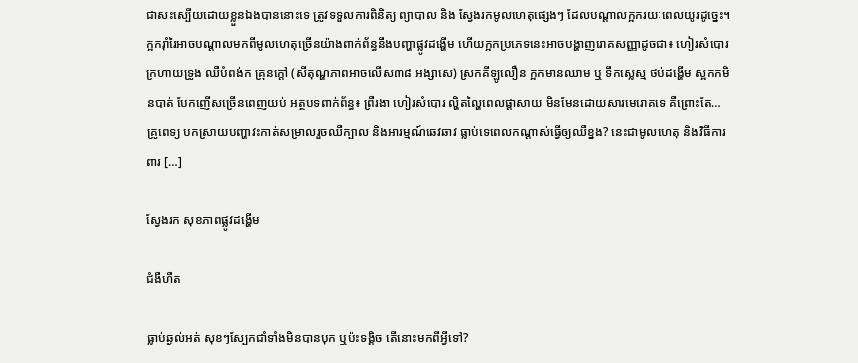ជាសះស្បើយដោយខ្លួនឯងបាននោះទេ ត្រូវទទួលការពិនិត្យ ព្យាបាល និង ស្វែងរកមូលហេតុផ្សេងៗ ដែលបណ្ដាលក្អករយៈពេលយូរដូច្នេះ។ ក្អករ៉ាំរៃអាចបណ្ដាលមកពីមូលហេតុច្រើនយ៉ាងពាក់ព័ន្ធនឹងបញ្ហាផ្លូវដង្ហើម ហើយក្អកប្រភេទនេះអាចបង្ហាញរោគសញ្ញាដូចជា៖ ហៀរសំបោរ ក្រហាយទ្រូង ឈឺបំពង់ក គ្រុនក្តៅ (សីតុណ្ហភាពអាចលើស៣៨ អង្សាសេ) ស្រកគីឡូលឿន ក្អកមានឈាម ឬ ទឹកស្លេស្ម ថប់ដង្ហើម ស្អកកមិនបាត់ បែកញើសច្រើនពេញយប់ អត្ថបទពាក់ព័ន្ធ៖ ព្រឺរងា ហៀរសំបោរ ល្ហិតល្ហៃពេលផ្តាសាយ មិនមែនដោយសារមេរោគទេ គឺព្រោះតែ… គ្រូពេទ្យ បកស្រាយបញ្ហាវះកាត់សម្រាលរួចឈឺក្បាល និងអារម្មណ៍ឆេវឆាវ ធ្លាប់ទេពេលកណ្តាស់ធ្វើឲ្យឈឺខ្នង? នេះជាមូលហេតុ និងវិធីការពារ […]

ស្វែងរក សុខភាពផ្លូវដង្ហើម

ជំងឺហឺត

ធ្លាប់ឆ្ងល់អត់ សុខៗស្បែកជាំទាំងមិនបានបុក ឬប៉ះទង្គិច តើនោះមកពីអ្វីទៅ?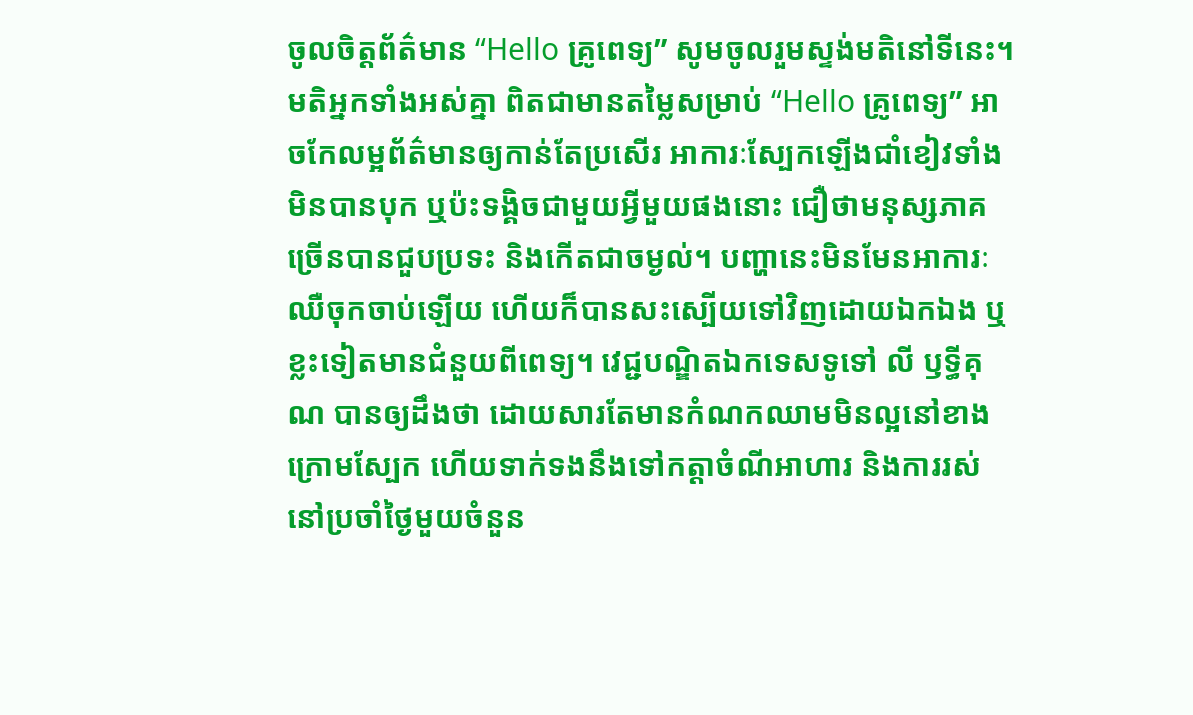ចូលចិត្តព័ត៌មាន “Hello គ្រូពេទ្យ” សូមចូលរួមស្ទង់មតិនៅទីនេះ។ មតិអ្នកទាំងអស់គ្នា ពិតជាមានតម្លៃសម្រាប់ “Hello គ្រូពេទ្យ” អាចកែលម្អព័ត៌មានឲ្យកាន់តែប្រសើរ អាការៈស្បែកឡើងជាំខៀវទាំងមិនបានបុក ឬប៉ះទង្គិចជាមួយអ្វីមួយផងនោះ ជឿថាមនុស្សភាគច្រើនបានជួបប្រទះ និងកើតជាចម្ងល់។ បញ្ហានេះមិនមែនអាការៈឈឺចុកចាប់ឡើយ ហើយក៏បានសះស្បើយទៅវិញដោយឯកឯង ឬខ្លះទៀតមានជំនួយពីពេទ្យ។ វេជ្ជបណ្ឌិតឯកទេសទូទៅ លី ឫទ្ធីគុណ បានឲ្យដឹងថា ដោយសារតែមានកំណកឈាមមិនល្អនៅខាងក្រោមស្បែក ហើយទាក់ទងនឹងទៅកត្តាចំណីអាហារ និងការរស់នៅប្រចាំថ្ងៃមួយចំនួន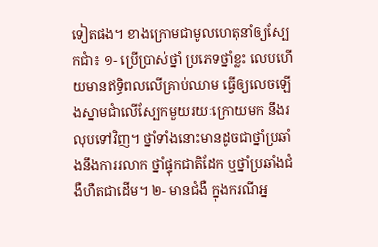ទៀតផង។ ខាងក្រោមជាមូលហេតុនាំឲ្យស្បែកជាំ៖ ១- ប្រើប្រាស់ថ្នាំ ប្រភេទថ្នាំខ្លះ លេបហើយមានឥទ្ធិពលលើគ្រាប់ឈាម ធ្វើឲ្យលេចឡើងស្នាមជាំលើស្បែកមួយរយៈក្រោយមក នឹងរលុបទៅវិញ។ ថ្នាំទាំងនោះមានដូចជាថ្នាំប្រឆាំងនឹងការរលាក ថ្នាំផ្ទុកជាតិដែក ឬថ្នាំប្រឆាំងជំងឺហឺតជាដើម។ ២- មានជំងឺ ក្នុងករណីអ្ន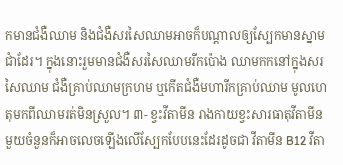កមានជំងឺឈាម និងជំងឺសរសៃឈាមអាចក៏បណ្ដាលឲ្យស្បែកមានស្នាមជាំដែរ។ ក្នុងនោះរួមមានជំងឺសរសៃឈាមរីកប៉ោង ឈាមកកនៅក្នុងសរសៃឈាម ជំងឺគ្រាប់ឈាមក្រហម ឬកើតជំងឺមហារីកគ្រាប់ឈាម មូលហេតុមកពីឈាមរត់មិនស្រួល។ ៣- ខ្វះវីតាមីន រាងកាយខ្វះសារធាតុវីតាមីនមួយចំនួនក៏អាចលេចឡើងលើស្បែកបែបនេះដែរដូចជា វីតាមីន B12 វីតា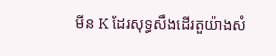មីន K ដែរសុទ្ធសឹងដើរតួយ៉ាងសំ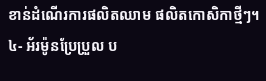ខាន់ដំណើរការផលិតឈាម ផលិតកោសិកាថ្មីៗ។ ៤- អ័រម៉ូនប្រែប្រួល ប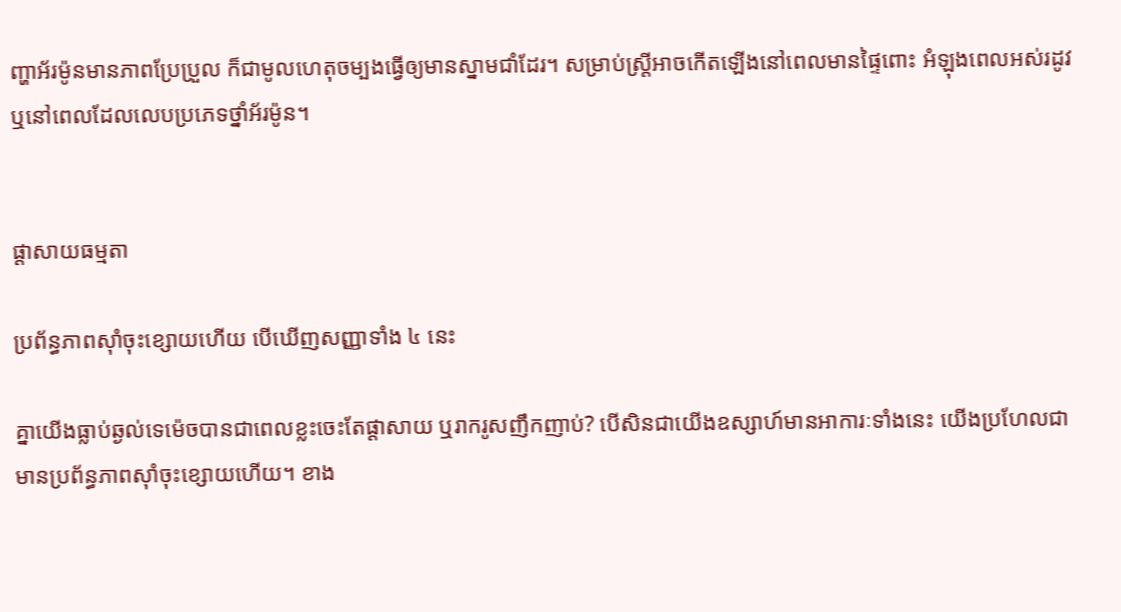ញ្ហាអ័រម៉ូនមានភាពប្រែប្រួល ក៏ជាមូលហេតុចម្បងធ្វើឲ្យមានស្នាមជាំដែរ។ សម្រាប់ស្ត្រីអាចកើតឡើងនៅពេលមានផ្ទៃពោះ អំឡុងពេលអស់រដូវ ឬនៅពេលដែលលេបប្រភេទថ្នាំអ័រម៉ូន។


ផ្ដាសាយធម្មតា

ប្រព័ន្ធភាពស៊ាំចុះខ្សោយហើយ បើឃើញសញ្ញាទាំង ៤ នេះ

គ្នាយើងធ្លាប់ឆ្ងល់ទេម៉េចបានជាពេលខ្លះចេះតែផ្ដាសាយ ឬរាករូសញឹកញាប់? បើសិនជាយើងឧស្សាហ៍មានអាការៈទាំងនេះ យើងប្រហែលជាមានប្រព័ន្ធភាពស៊ាំចុះខ្សោយហើយ។ ខាង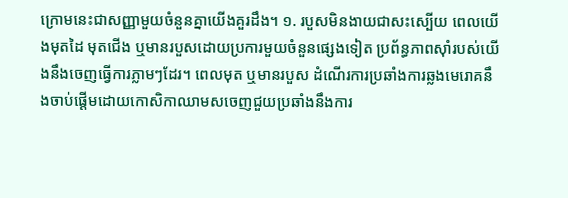ក្រោមនេះជាសញ្ញាមួយចំនួនគ្នាយើងគួរដឹង។ ១. របួសមិនងាយជាសះស្បើយ ពេលយើងមុតដៃ មុតជើង ឬមានរបួសដោយប្រការមួយចំនួនផ្សេងទៀត ប្រព័ន្ធភាពស៊ាំរបស់យើងនឹងចេញធ្វើការភ្លាមៗដែរ។ ពេលមុត ឬមានរបួស ដំណើរការប្រឆាំងការឆ្លងមេរោគនឹងចាប់ផ្ដើមដោយកោសិកាឈាមសចេញជួយប្រឆាំងនឹងការ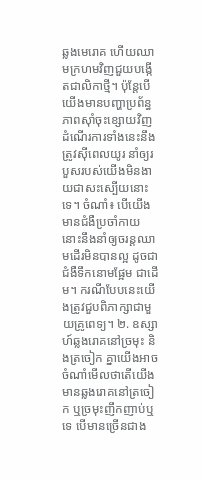ឆ្លងមេរោគ ហើយឈាមក្រហមវិញជួយបង្កើតជាលិកាថ្មី។ ប៉ុន្តែបើយើងមានបញ្ហាប្រព័ន្ធភាពស៊ាំចុះខ្សោយវិញ ដំណើរការទាំងនេះនឹងត្រូវស៊ីពេលយូរ នាំឲ្យរបួសរបស់យើងមិនងាយជាសះស្បើយនោះទេ។ ចំណាំ៖ បើយើងមានជំងឺប្រចាំកាយ នោះនឹងនាំឲ្យចរន្តឈាមដើរមិនបានល្អ ដូចជាជំងឺទឹកនោមផ្អែម ជាដើម។ ករណីបែបនេះយើងត្រូវជួបពិភាក្សាជាមួយគ្រូពេទ្យ។ ២. ឧស្សាហ៍ឆ្លងរោគនៅច្រមុះ និងត្រចៀក គ្នាយើងអាចចំណាំមើលថាតើយើងមានឆ្លងរោគនៅត្រចៀក ឬច្រមុះញឹកញាប់ឬទេ បើមានច្រើនជាង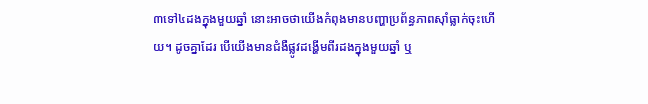៣ទៅ៤ដងក្នុងមួយឆ្នាំ នោះអាចថាយើងកំពុងមានបញ្ហាប្រព័ន្ធភាពស៊ាំធ្លាក់ចុះហើយ។ ដូចគ្នាដែរ បើយើងមានជំងឺផ្លូវដង្ហើមពីរដងក្នុងមួយឆ្នាំ ឬ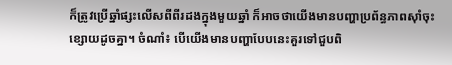ក៏ត្រូវប្រើឆ្នាំផ្សះលើសពីពីរដងក្នុងមួយឆ្នាំ ក៏អាចថាយើងមានបញ្ហាប្រព័ន្ធភាពស៊ាំចុះខ្សោយដូចគ្នា។ ចំណាំ៖ បើយើងមានបញ្ហាបែបនេះគួរទៅជួបពិ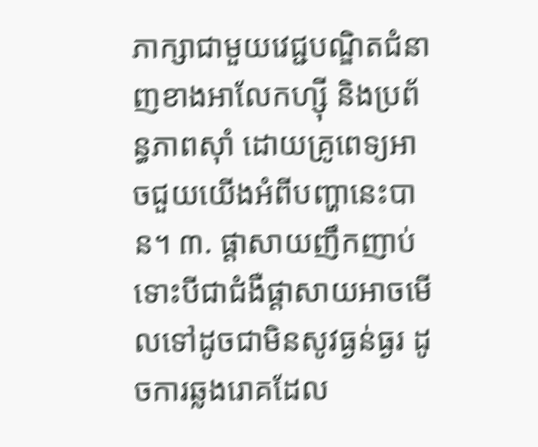ភាក្សាជាមួយវេជ្ជបណ្ឌិតជំនាញខាងអាលែកហ្ស៊ី និងប្រព័ន្ធភាពស៊ាំ ដោយគ្រូពេទ្យអាចជួយយើងអំពីបញ្ហានេះបាន។ ៣. ផ្ដាសាយញឹកញាប់ ទោះបីជាជំងឺផ្ដាសាយអាចមើលទៅដូចជាមិនសូវធ្ងន់ធ្ងរ ដូចការឆ្លងរោគដែល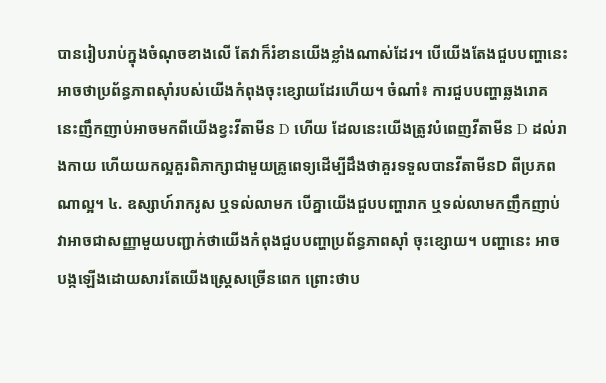បានរៀបរាប់ក្នុងចំណុចខាងលើ តែវាក៏រំខានយើងខ្លាំងណាស់ដែរ។ បើយើងតែងជួបបញ្ហានេះ អាចថាប្រព័ន្ធភាពស៊ាំរបស់យើងកំពុងចុះខ្សោយដែរហើយ។ ចំណាំ៖ ការជួបបញ្ហាឆ្លងរោគនេះញឹកញាប់អាចមកពីយើងខ្វះវីតាមីន D ហើយ ដែលនេះយើងត្រូវបំពេញវីតាមីន D ដល់រាងកាយ ហើយយកល្អគួរពិភាក្សាជាមួយគ្រូពេទ្យដើម្បីដឹងថាគួរទទួលបានវីតាមីនD ពីប្រភពណាល្អ។ ៤. ឧស្សាហ៍រាករូស ឬទល់លាមក បើគ្នាយើងជួបបញ្ហារាក ឬទល់លាមកញឹកញាប់ វាអាចជាសញ្ញាមួយបញ្ជាក់ថាយើងកំពុងជួបបញ្ហាប្រព័ន្ធភាពស៊ាំ ចុះខ្សោយ។ បញ្ហានេះ អាចបង្កឡើងដោយសារតែយើងស្ត្រេសច្រើនពេក ព្រោះថាប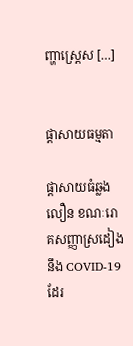ញ្ហាស្រ្តេស […]


ផ្ដាសាយធម្មតា

ផ្តាសាយធំឆ្លងលឿន ខណៈរោគសញ្ញាស្រដៀងនឹង COVID-19 ដែរ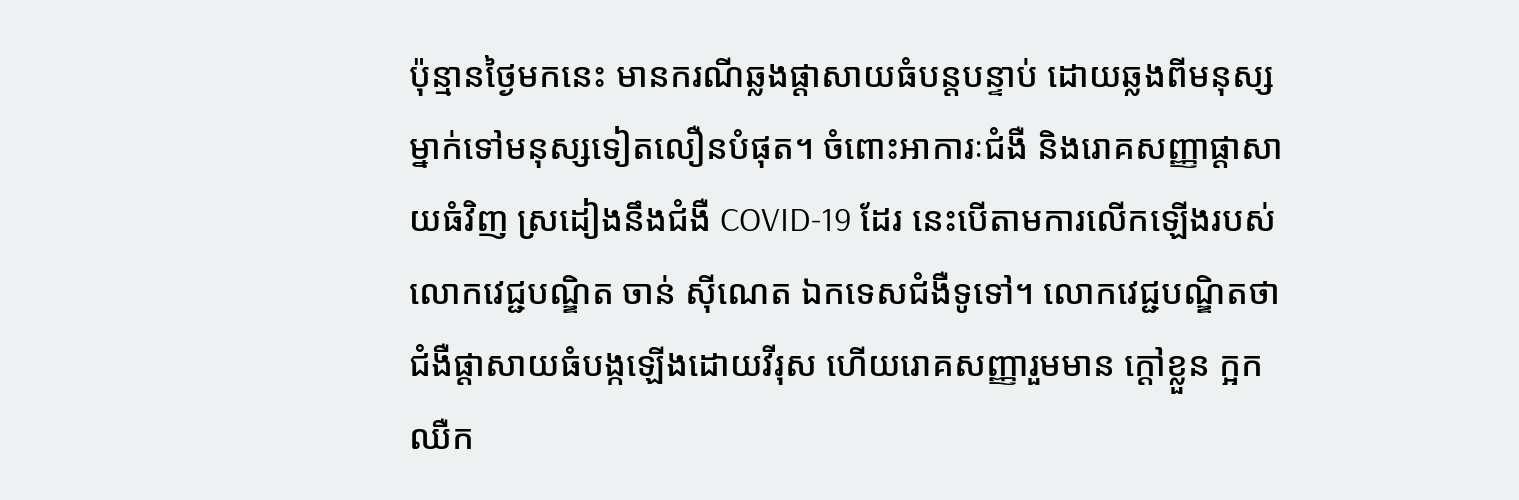ប៉ុន្មានថ្ងៃមកនេះ មានករណីឆ្លងផ្តាសាយធំបន្តបន្ទាប់ ដោយឆ្លងពីមនុស្សម្នាក់ទៅមនុស្សទៀតលឿនបំផុត។ ចំពោះអាការៈជំងឺ និងរោគសញ្ញាផ្តាសាយធំវិញ ស្រដៀងនឹងជំងឺ COVID-19 ដែរ នេះបើតាមការលើកឡើងរបស់លោកវេជ្ជបណ្ឌិត ចាន់ ស៊ីណេត ឯកទេសជំងឺទូទៅ។ លោកវេជ្ជបណ្ឌិតថា ជំងឺផ្តាសាយធំបង្កឡើងដោយវីរុស ហើយរោគសញ្ញារួមមាន ក្តៅខ្លួន ក្អក ឈឺក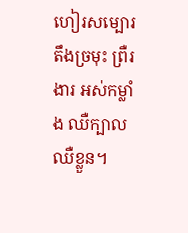ហៀរសម្បោរ តឹងច្រមុះ ព្រឺរងារ អស់កម្លាំង ឈឺក្បាល ឈឺខ្លួន។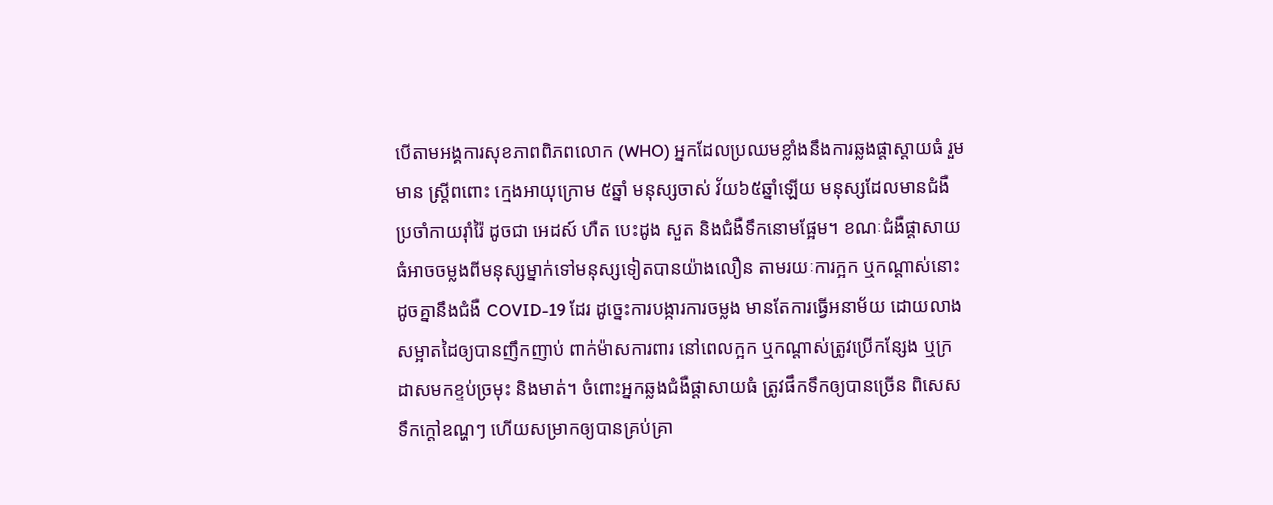បើតាមអង្គការសុខភាពពិភពលោក (WHO) អ្នកដែលប្រឈមខ្លាំងនឹងការឆ្លងផ្តាស្តាយធំ រួមមាន ស្ត្រីពពោះ ក្មេងអាយុក្រោម ៥ឆ្នាំ មនុស្សចាស់ វ័យ៦៥ឆ្នាំឡើយ មនុស្សដែលមានជំងឺប្រចាំកាយរ៉ាំរ៉ៃ ដូចជា អេដស៍ ហឺត បេះដូង សួត និងជំងឺទឹកនោមផ្អែម។ ខណៈជំងឺផ្តាសាយធំអាចចម្លងពីមនុស្សម្នាក់ទៅមនុស្សទៀតបានយ៉ាងលឿន តាមរយៈការក្អក ឬកណ្តាស់នោះ ដូចគ្នានឹងជំងឺ COVID-19 ដែរ ដូច្នេះការបង្ការការចម្លង មានតែការធ្វើអនាម័យ ដោយលាងសម្អាតដៃឲ្យបានញឹកញាប់ ពាក់ម៉ាសការពារ នៅពេលក្អក ឬកណ្តាស់ត្រូវប្រើកន្សែង ឬក្រដាសមកខ្ទប់ច្រមុះ និងមាត់។ ចំពោះអ្នកឆ្លងជំងឺផ្តាសាយធំ ត្រូវផឹកទឹកឲ្យបានច្រើន ពិសេសទឹកក្តៅឧណ្ហៗ ហើយសម្រាកឲ្យបានគ្រប់គ្រា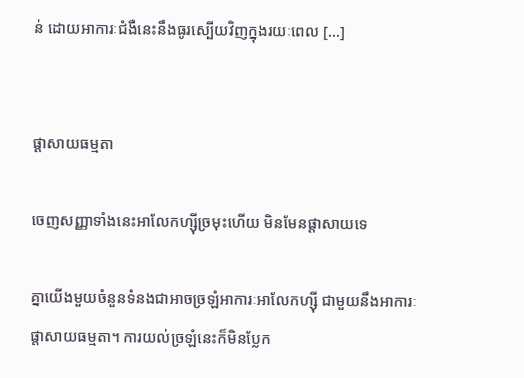ន់ ដោយអាការៈជំងឺនេះនឹងធូរស្បើយវិញក្នុងរយៈពេល […]


ផ្ដាសាយធម្មតា

ចេញសញ្ញាទាំងនេះអាលែកហ្ស៊ីច្រមុះហើយ មិនមែនផ្តាសាយទេ

គ្នាយើងមួយចំនួនទំនងជាអាចច្រឡំអាការៈអាលែកហ្ស៊ី ជាមួយនឹងអាការៈផ្ដាសាយធម្មតា។ ការយល់ច្រឡំនេះក៏មិនប្លែក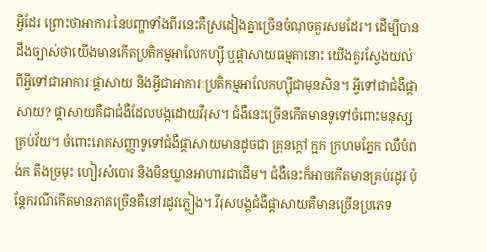អ្វីដែរ ព្រោះថាអាការៈនៃបញ្ហាទាំងពីរនេះគឺស្រដៀងគ្នាច្រើនចំណុចគួរសមដែរ។ ដើម្បីបានដឹងច្បាស់ថាយើងមានកើតប្រតិកម្មអាលែកហ្ស៊ី ឬផ្ដាសាយធម្មតានោះ យើងគួរស្វែងយល់ពីអ្វីទៅជាអាការៈផ្ដាសាយ និងអ្វីជាអាការៈប្រតិកម្មអាលែកហ្ស៊ីជាមុនសិន។ អ្វីទៅជាជំងឺផ្ដាសាយ? ផ្ដាសាយគឺជាជំងឺដែលបង្កដោយវីរុស។ ជំងឺនេះច្រើនកើតមានទូទៅចំពោះមនុស្សគ្រប់វ័យ។ ចំពោះរោគសញ្ញាទូទៅជំងឺផ្ដាសាយមានដូចជា គ្រុនក្ដៅ ក្អក ក្រហមភ្នែក ឈឺបំពង់ក តឹងច្រមុះ ហៀរសំបោរ និងមិនឃ្លានអាហារជាដើម។ ជំងឺនេះក៏អាចកើតមានគ្រប់រដូវ ប៉ុន្តែករណីកើតមានភាគច្រើនគឺនៅរដូវភ្លៀង។ វីរុសបង្កជំងឺផ្ដាសាយគឺមានច្រើនប្រភេទ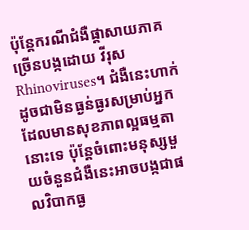ប៉ុន្តែករណីជំងឺផ្ដាសាយភាគច្រើនបង្កដោយ វីរុស Rhinoviruses។ ជំងឺនេះហាក់ដូចជាមិនធ្ងន់ធ្ងរសម្រាប់អ្នកដែលមានសុខភាពល្អធម្មតានោះទេ ប៉ុន្តែចំពោះមនុស្សមួយចំនួនជំងឺនេះអាចបង្កជាផលវិបាកធ្ង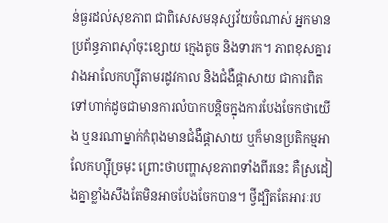ន់ធ្ងរដល់សុខភាព ជាពិសេសមនុស្សវ័យចំណាស់ អ្នកមានប្រព័ន្ធភាពស៊ាំចុះខ្សោយ ក្មេងតូច និងទារក។ ភាពខុសគ្នារវាងអាលែកហ្ស៊ីតាមរដូវកាល និងជំងឺផ្ដាសាយ ជាការពិតទៅហាក់ដូចជាមានការលំបាកបន្តិចក្នុងការបែងចែកថាយើង ឬនរណាម្នាក់កំពុងមានជំងឺផ្ដាសាយ ឬក៏មានប្រតិកម្មអាលែកហ្ស៊ីច្រមុះ ព្រោះថាបញ្ហាសុខភាពទាំងពីរនេះ គឺស្រដៀងគ្នាខ្លាំងសឹងតែមិនអាចបែងចែកបាន។ ថ្វីដ្បិតតែអារៈរប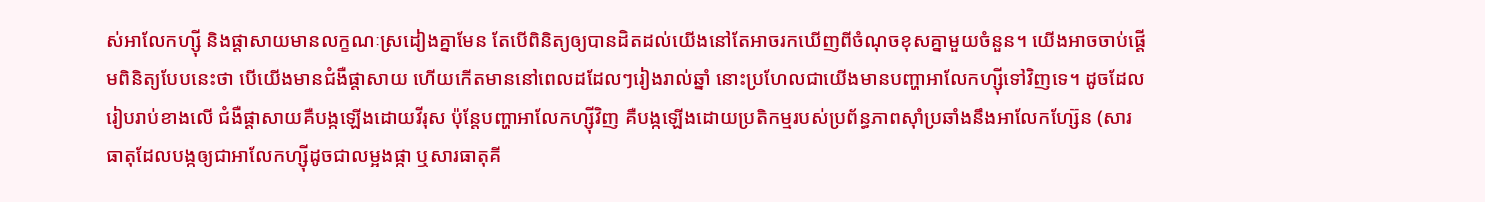ស់អាលែកហ្ស៊ី និងផ្តាសាយមានលក្ខណៈស្រដៀងគ្នាមែន តែបើពិនិត្យឲ្យបានដិតដល់យើងនៅតែអាចរកឃើញពីចំណុចខុសគ្នាមួយចំនួន។ យើងអាចចាប់ផ្ដើមពិនិត្យបែបនេះថា បើយើងមានជំងឺផ្ដាសាយ ហើយកើតមាននៅពេលដដែលៗរៀងរាល់ឆ្នាំ នោះប្រហែលជាយើងមានបញ្ហាអាលែកហ្ស៊ីទៅវិញទេ។ ដូចដែលរៀបរាប់ខាងលើ ជំងឺផ្ដាសាយគឺបង្កឡើងដោយវីរុស ប៉ុន្តែបញ្ហាអាលែកហ្ស៊ីវិញ គឺបង្កឡើងដោយប្រតិកម្មរបស់ប្រព័ន្ធភាពស៊ាំប្រឆាំងនឹងអាលែកហ្ស៊ែន (សារធាតុដែលបង្កឲ្យជាអាលែកហ្ស៊ីដូចជាលម្អងផ្កា ឬសារធាតុគី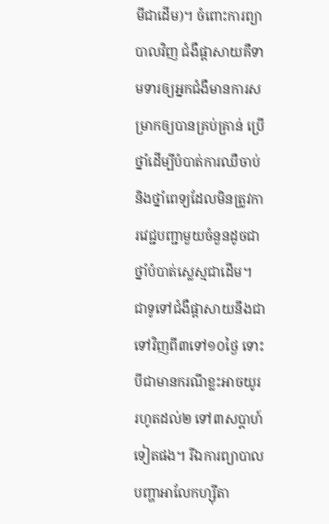មីជាដើម)។ ចំពោះការព្យាបាលវិញ ជំងឺផ្ដាសាយគឺទាមទារឲ្យអ្នកជំងឺមានការសម្រាកឲ្យបានគ្រប់គ្រាន់ ប្រើថ្នាំដើម្បីបំបាត់ការឈឺចាប់ និងថ្នាំពេទ្យដែលមិនត្រូវការវេជ្ជបញ្ជាមួយចំនួនដូចជាថ្នាំបំបាត់ស្លេស្មជាដើម។ ជាទូទៅជំងឺផ្ដាសាយនឹងជាទៅវិញពី៣ទៅ១០ថ្ងៃ ទោះបីជាមានករណីខ្លះអាចយូររហូតដល់២ ទៅ៣សប្ដាហ៍ទៀតផង។ រីឯការព្យាបាលបញ្ហាអាលែកហ្ស៊ីតា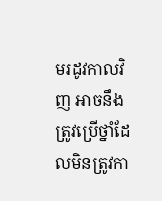មរដូវកាលវិញ អាចនឹងត្រូវប្រើថ្នាំដែលមិនត្រូវកា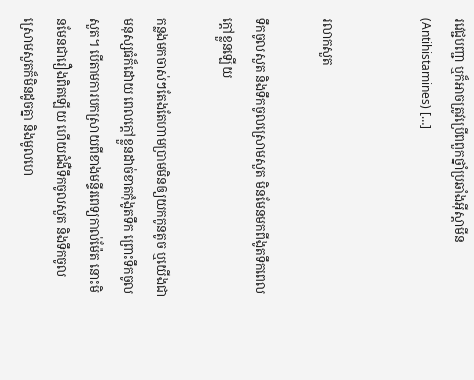រវេជ្ជបញ្ជា ឬក៏អាចត្រូវប្រើពពួកថ្នាំប្រឆាំងអ៊ីស្តាមីន (Antihistamines) […]


រលាកសួត

ទឹកចូលសួត និងទឹកចូលស្រោមសួត មិនមែនមកពីងូតទឹកពេលក្ដៅខ្លួនឡើយ

កន្លងមកចាស់ៗតែងតែហាមប្រាមមិនឲ្យយកកូនតូច ឬយើងជាមនុស្សធំក៏ដោយ ពេលក្ដៅខ្លួនដាច់ខាតកុំងូតទឹក ព្រោះទឹកចូលសួត។ បើតាមការបកស្រាយពីខាងមន្ទីរពេទ្យកាល់ម៉ែត នោះមិនមែនជារឿងពិតឡើយ ហើយជំងឺទឹកចូលសួត និងទឹកចូលស្រោមសួតក៏មិនដូចគ្នា និងមូលហេ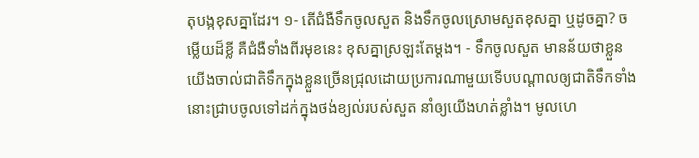តុបង្កខុសគ្នាដែរ។ ១- តើជំងឺទឹកចូលសួត និងទឹកចូលស្រោមសួតខុសគ្នា ឬដូចគ្នា? ចម្លើយដ៏ខ្លី គឺជំងឺទាំងពីរមុខនេះ ខុសគ្នាស្រឡះតែម្ដង។ - ទឹកចូលសួត មានន័យថាខ្លួនយើងចាល់ជាតិទឹកក្នុងខ្លួនច្រើនជ្រុលដោយប្រការណាមួយទើបបណ្ដាលឲ្យជាតិទឹកទាំងនោះជ្រាបចូលទៅដក់ក្នុងថង់ខ្យល់របស់សួត នាំឲ្យយើងហត់ខ្លាំង។ មូលហេ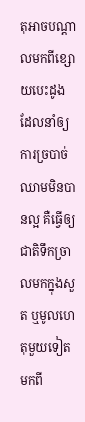តុអាចបណ្ដាលមកពីខ្សោយបេះដូង ដែលនាំឲ្យការច្របាច់ឈាមមិនបានល្អ គឺធ្វើឲ្យជាតិទឹកច្រាលមកក្នុងសួត ឬមូលហេតុមួយទៀតមកពី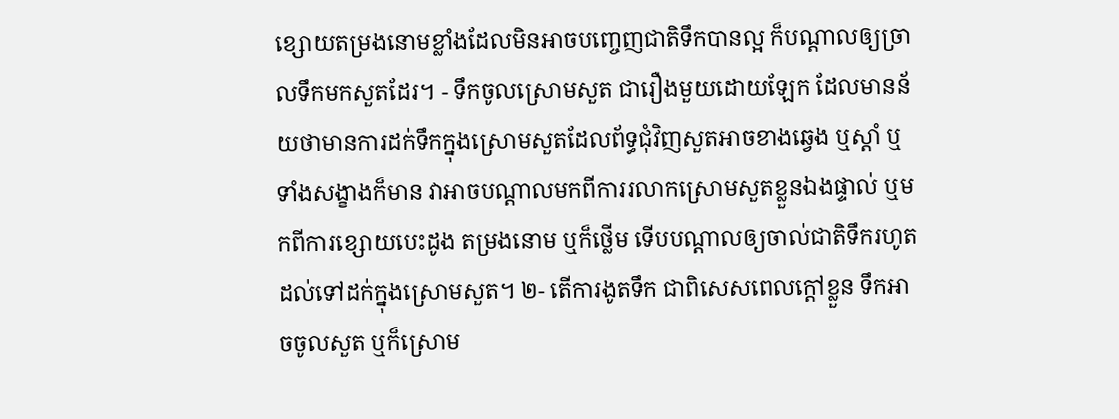ខ្សោយតម្រងនោមខ្លាំងដែលមិនអាចបញ្ចេញជាតិទឹកបានល្អ ក៏បណ្ដាលឲ្យច្រាលទឹកមកសួតដែរ។ - ទឹកចូលស្រោមសួត ជារឿងមួយដោយឡែក ដែលមានន័យថាមានការដក់ទឹកក្នុងស្រោមសួតដែលព័ទ្ធជុំវិញសួតអាចខាងឆ្វេង ឬស្តាំ ឬទាំងសង្ខាងក៏មាន វាអាចបណ្ដាលមកពីការរលាកស្រោមសួតខ្លួនឯងផ្ទាល់ ឬមកពីការខ្សោយបេះដូង តម្រងនោម ឬក៏ថ្លើម ទើបបណ្ដាលឲ្យចាល់ជាតិទឹករហូតដល់ទៅដក់ក្នុងស្រោមសួត។ ២- តើការងូតទឹក ជាពិសេសពេលក្ដៅខ្លួន ទឹកអាចចូលសួត ឬក៏ស្រោម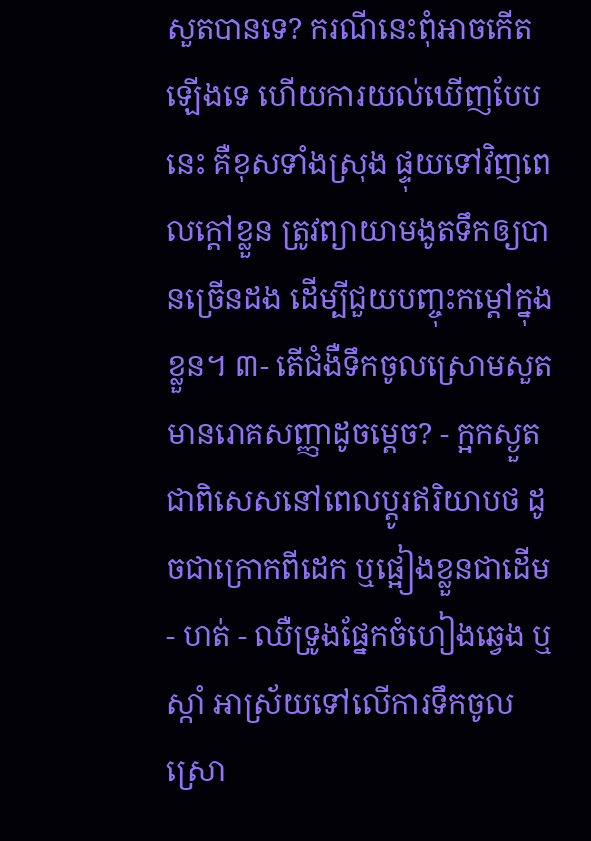សួតបានទេ? ករណីនេះពុំអាចកើតឡើងទេ ហើយការយល់ឃើញបែបនេះ គឺខុសទាំងស្រុង ផ្ទុយទៅវិញពេលក្ដៅខ្លួន ត្រូវព្យាយាមងូតទឹកឲ្យបានច្រើនដង ដើម្បីជួយបញ្ចុះកម្ដៅក្នុងខ្លួន។ ៣- តើជំងឺទឹកចូលស្រោមសួតមានរោគសញ្ញាដូចម្ដេច? - ក្អកស្ងួត ជាពិសេសនៅពេលប្ដូរឥរិយាបថ ដូចជាក្រោកពីដេក ឬផ្អៀងខ្លួនជាដើម - ហត់ - ឈឺទ្រូងផ្នែកចំហៀងឆ្វេង ឬស្កាំ អាស្រ័យទៅលើការទឹកចូលស្រោ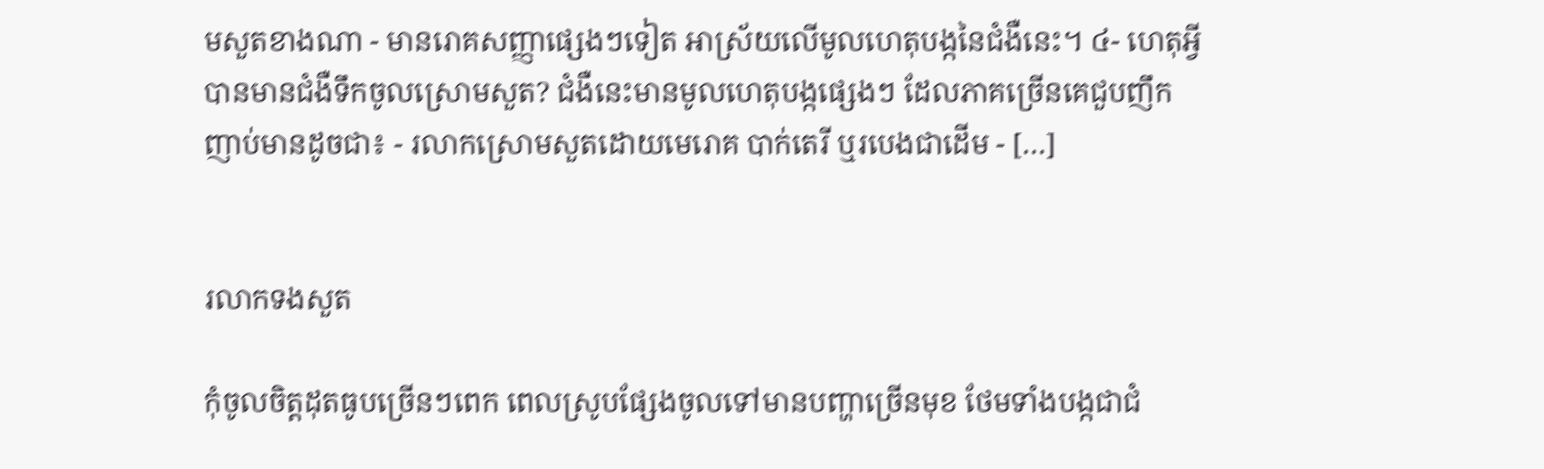មសួតខាងណា - មានរោគសញ្ញាផ្សេងៗទៀត អាស្រ័យលើមូលហេតុបង្កនៃជំងឺនេះ។ ៤- ហេតុអ្វីបានមានជំងឺទឹកចូលស្រោមសួត? ជំងឺនេះមានមូលហេតុបង្កផ្សេងៗ ដែលភាគច្រើនគេជួបញឹកញាប់មានដូចជា៖ - រលាកស្រោមសួតដោយមេរោគ បាក់តេរី ឬរបេងជាដើម - […]


រលាកទងសួត

កុំចូលចិត្តដុតធូបច្រើនៗពេក ពេលស្រូបផ្សែងចូលទៅមានបញ្ហាច្រើនមុខ ថែមទាំងបង្កជាជំ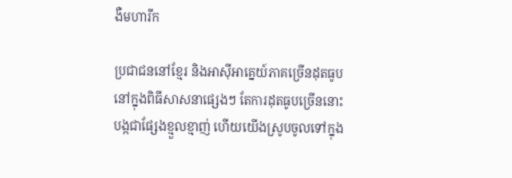ងឺមហារីក

ប្រជាជននៅខ្មែរ និងអាស៊ីអាគ្នេយ៍ភាគច្រើនដុតធូបនៅក្នុងពិធីសាសនាផ្សេងៗ តែការដុតធូបច្រើននោះបង្កជាផ្សែងខ្មួលខ្មាញ់ ហើយយើងស្រូបចូលទៅក្នុង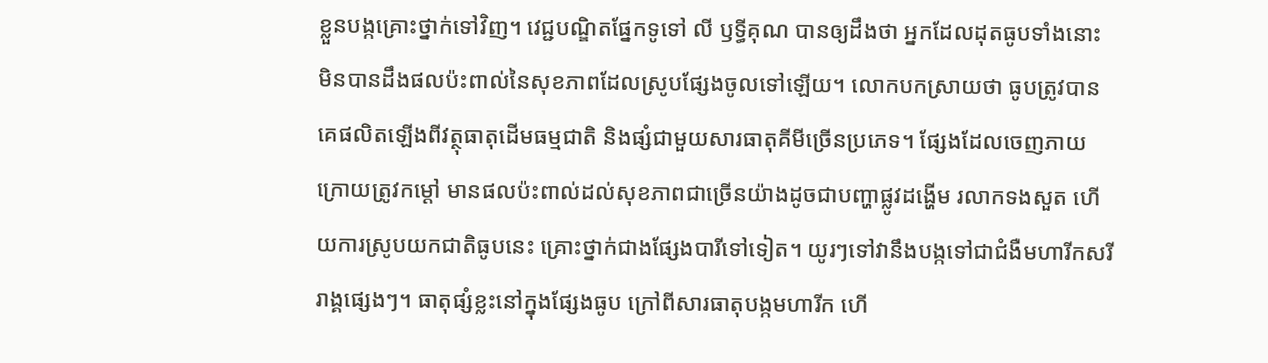ខ្លួនបង្កគ្រោះថ្នាក់ទៅវិញ។ វេជ្ជបណ្ឌិតផ្នែកទូទៅ លី ឫទ្ធីគុណ បានឲ្យដឹងថា អ្នកដែលដុតធូបទាំងនោះមិនបានដឹងផលប៉ះពាល់នៃសុខភាពដែលស្រូបផ្សែងចូលទៅឡើយ។ លោកបកស្រាយថា ធូបត្រូវបានគេផលិតឡើងពីវត្ថុធាតុដើមធម្មជាតិ និងផ្សំជាមួយសារធាតុគីមីច្រើនប្រភេទ។ ផ្សែងដែលចេញភាយក្រោយត្រូវកម្ដៅ មានផលប៉ះពាល់ដល់សុខភាពជាច្រើនយ៉ាងដូចជាបញ្ហាផ្លូវដង្ហើម រលាកទងសួត ហើយការស្រូបយកជាតិធូបនេះ គ្រោះថ្នាក់ជាងផ្សែងបារីទៅទៀត។ យូរៗទៅវានឹងបង្កទៅជាជំងឺមហារីកសរីរាង្គផ្សេងៗ។ ធាតុផ្សំខ្លះនៅក្នុងផ្សែងធូប ក្រៅពីសារធាតុបង្កមហារីក ហើ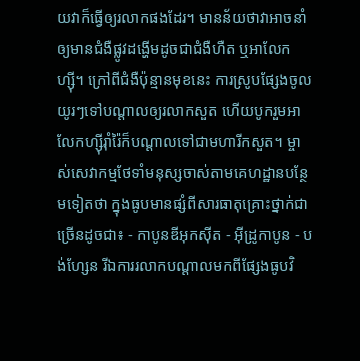យវាក៏ធ្វើឲ្យរលាកផងដែរ។ មានន័យថាវាអាចនាំឲ្យមានជំងឺផ្លូវដង្ហើមដូចជាជំងឺហឺត ឬអាលែកហ្ស៊ី។ ក្រៅពីជំងឺប៉ុន្មានមុខនេះ ការស្រូបផ្សែងចូលយូរៗទៅបណ្ដាលឲ្យរលាកសួត ហើយបូករួមអាលែកហ្ស៊ីរ៉ាំរ៉ៃក៏បណ្ដាលទៅជាមហារីកសួត។ ម្ចាស់សេវាកម្មថែទាំមនុស្សចាស់តាមគេហដ្ឋានបន្ថែមទៀតថា ក្នុងធូបមានផ្សំពីសារធាតុគ្រោះថ្នាក់ជាច្រើនដូចជា៖ - កាបូនឌីអុកស៊ីត - អ៊ីដ្រូកាបូន - បង់ហ្សែន រីឯការរលាកបណ្ដាលមកពីផ្សែងធូបវិ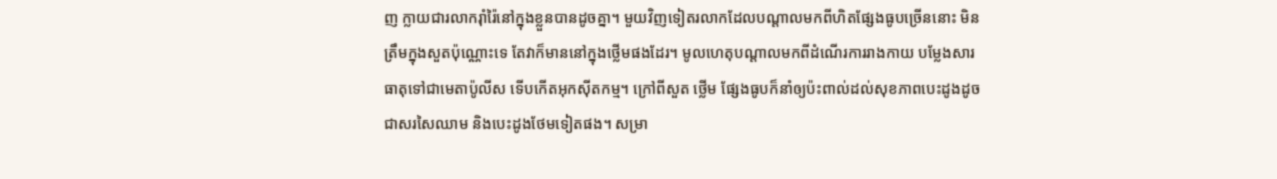ញ ក្លាយជារលាករ៉ាំរ៉ៃនៅក្នុងខ្លួនបានដូចគ្នា។ មួយវិញទៀតរលាកដែលបណ្ដាលមកពីហិតផ្សែងធូបច្រើននោះ មិនត្រឹមក្នុងសួតប៉ុណ្ណោះទេ តែវាក៏មាននៅក្នុងថ្លើមផងដែរ។ មូលហេតុបណ្ដាលមកពីដំណើរការរាងកាយ បម្លែងសារធាតុទៅជាមេតាប៉ូលីស ទើបកើតអុកស៊ីតកម្ម។ ក្រៅពីសួត ថ្លើម ផ្សែងធូបក៏នាំឲ្យប៉ះពាល់ដល់សុខភាពបេះដូងដូចជាសរសៃឈាម និងបេះដូងថែមទៀតផង។ សម្រា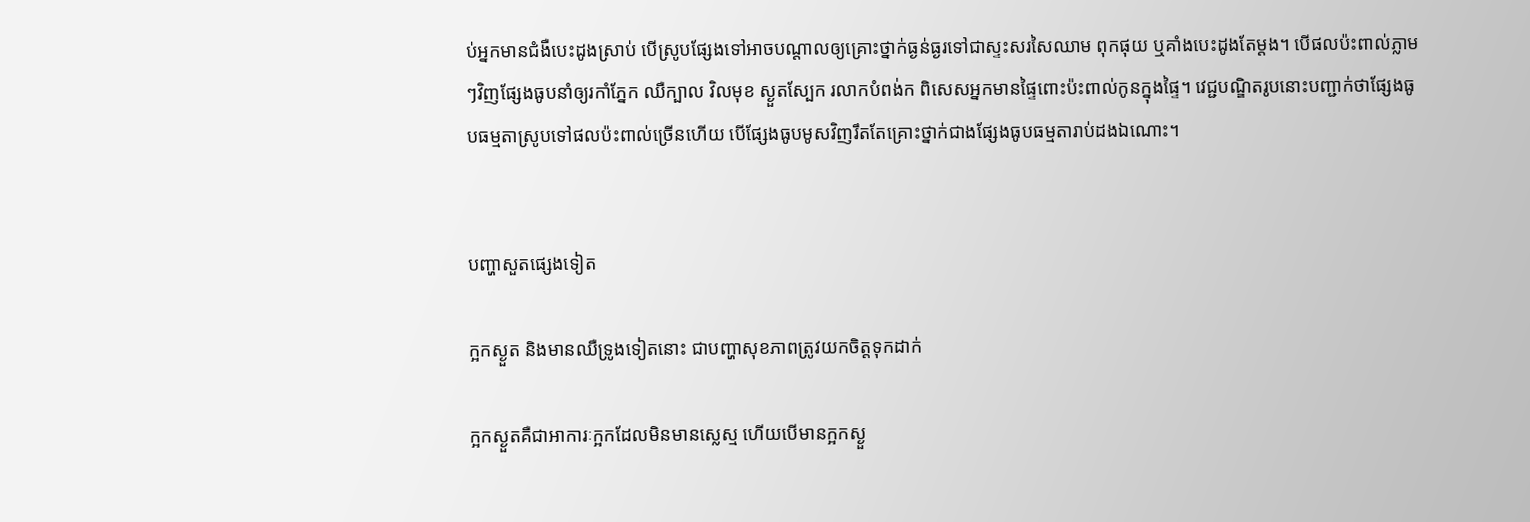ប់អ្នកមានជំងឺបេះដូងស្រាប់ បើស្រូបផ្សែងទៅអាចបណ្ដាលឲ្យគ្រោះថ្នាក់ធ្ងន់ធ្ងរទៅជាស្ទះសរសៃឈាម ពុកផុយ ឬគាំងបេះដូងតែម្ដង។ បើផលប៉ះពាល់ភ្លាមៗវិញផ្សែងធូបនាំឲ្យរកាំភ្នែក ឈឺក្បាល វិលមុខ ស្ងួតស្បែក រលាកបំពង់ក ពិសេសអ្នកមានផ្ទៃពោះប៉ះពាល់កូនក្នុងផ្ទៃ។ វេជ្ជបណ្ឌិតរូបនោះបញ្ជាក់ថាផ្សែងធូបធម្មតាស្រូបទៅផលប៉ះពាល់ច្រើនហើយ បើផ្សែងធូបមូសវិញរឹតតែគ្រោះថ្នាក់ជាងផ្សែងធូបធម្មតារាប់ដងឯណោះ។


បញ្ហាសួតផ្សេងទៀត

ក្អកស្ងួត និងមានឈឺទ្រូងទៀតនោះ ជាបញ្ហាសុខភាពត្រូវយកចិត្តទុកដាក់

ក្អកស្ងួតគឺជាអាការៈក្អកដែលមិនមានស្លេស្ម ហើយបើមានក្អកស្ងួ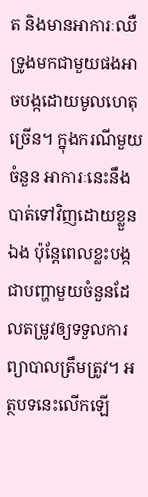ត និងមានអាការៈឈឺទ្រូងមកជាមួយផងអាចបង្កដោយមូលហេតុច្រើន។ ក្នុងករណីមួយចំនួន អាការៈនេះនឹងបាត់ទៅវិញដោយខ្លួនឯង ប៉ុន្តែពេលខ្លះបង្កជាបញ្ហាមួយចំនួនដែលតម្រូវឲ្យទទួលការព្យាបាលត្រឹមត្រូវ។ អត្ថបទនេះលើកឡើ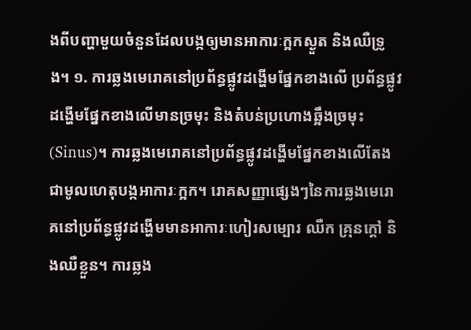ងពីបញ្ហាមួយចំនួនដែលបង្កឲ្យមានអាការៈក្អកស្ងួត និងឈឺទ្រូង។ ១. ការឆ្លងមេរោគនៅប្រព័ន្ធផ្លូវដង្ហើមផ្នែកខាងលើ ប្រព័ន្ធផ្លូវដង្ហើមផ្នែកខាងលើមានច្រមុះ និងតំបន់ប្រហោងឆ្អឹងច្រមុះ(Sinus)។ ការឆ្លងមេរោគនៅប្រព័ន្ធផ្លូវដង្ហើមផ្នែកខាងលើតែងជាមូលហេតុបង្កអាការៈក្អក។ រោគសញ្ញាផ្សេងៗនៃការឆ្លងមេរោគនៅប្រព័ន្ធផ្លូវដង្ហើមមានអាការៈហៀរសម្បោរ ឈឺក គ្រុនក្ដៅ និងឈឺខ្លួន។ ការឆ្លង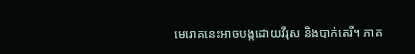មេរោគនេះអាចបង្កដោយវីរុស និងបាក់តេរី។ ភាគ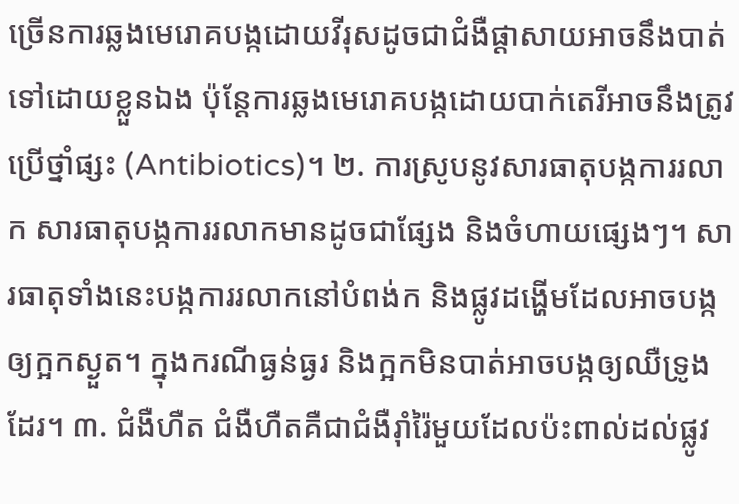ច្រើនការឆ្លងមេរោគបង្កដោយវីរុសដូចជាជំងឺផ្ដាសាយអាចនឹងបាត់ទៅដោយខ្លួនឯង ប៉ុន្តែការឆ្លងមេរោគបង្កដោយបាក់តេរីអាចនឹងត្រូវប្រើថ្នាំផ្សះ (Antibiotics)។ ២. ការស្រូបនូវសារធាតុបង្កការរលាក សារធាតុបង្កការរលាកមានដូចជាផ្សែង និងចំហាយផ្សេងៗ។ សារធាតុទាំងនេះបង្កការរលាកនៅបំពង់ក និងផ្លូវដង្ហើមដែលអាចបង្កឲ្យក្អកស្ងួត។ ក្នុងករណីធ្ងន់ធ្ងរ និងក្អកមិនបាត់អាចបង្កឲ្យឈឺទ្រូងដែរ។ ៣. ជំងឺហឺត ជំងឺហឺតគឺជាជំងឺរ៉ាំរ៉ៃមួយដែលប៉ះពាល់ដល់ផ្លូវ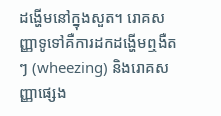ដង្ហើមនៅក្នុងសួត។ រោគសញ្ញាទូទៅគឺការដកដង្ហើមឮងឺតៗ (wheezing) និងរោគសញ្ញាផ្សេង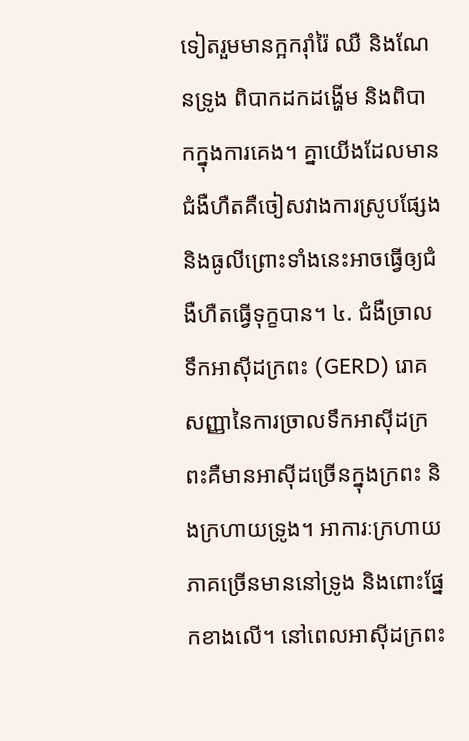ទៀតរួមមានក្អករ៉ាំរ៉ៃ ឈឺ និងណែនទ្រូង ពិបាកដកដង្ហើម និងពិបាកក្នុងការគេង។ គ្នាយើងដែលមានជំងឺហឺតគឺចៀសវាងការស្រូបផ្សែង និងធូលីព្រោះទាំងនេះអាចធ្វើឲ្យជំងឺហឺតធ្វើទុក្ខបាន។ ៤. ជំងឺច្រាលទឹកអាស៊ីដក្រពះ (GERD) រោគសញ្ញានៃការច្រាលទឹកអាស៊ីដក្រពះគឺមានអាស៊ីដច្រើនក្នុងក្រពះ និងក្រហាយទ្រូង។ អាការៈក្រហាយភាគច្រើនមាននៅទ្រូង និងពោះផ្នែកខាងលើ។ នៅពេលអាស៊ីដក្រពះ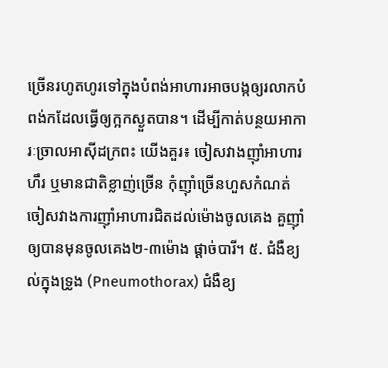ច្រើនរហូតហូរទៅក្នុងបំពង់អាហារអាចបង្កឲ្យរលាកបំពង់កដែលធ្វើឲ្យក្អកស្ងួតបាន។ ដើម្បីកាត់បន្ថយអាការៈច្រាលអាស៊ីដក្រពះ យើងគួរ៖ ចៀសវាងញ៉ាំអាហារហឹរ ឬមានជាតិខ្លាញ់ច្រើន កុំញ៉ាំច្រើនហួសកំណត់ ចៀសវាងការញ៉ាំអាហារជិតដល់ម៉ោងចូលគេង គួញ៉ាំឲ្យបានមុនចូលគេង២-៣ម៉ោង ផ្ដាច់បារី។ ៥. ជំងឺខ្យល់ក្នុងទ្រូង (Pneumothorax) ជំងឺខ្យ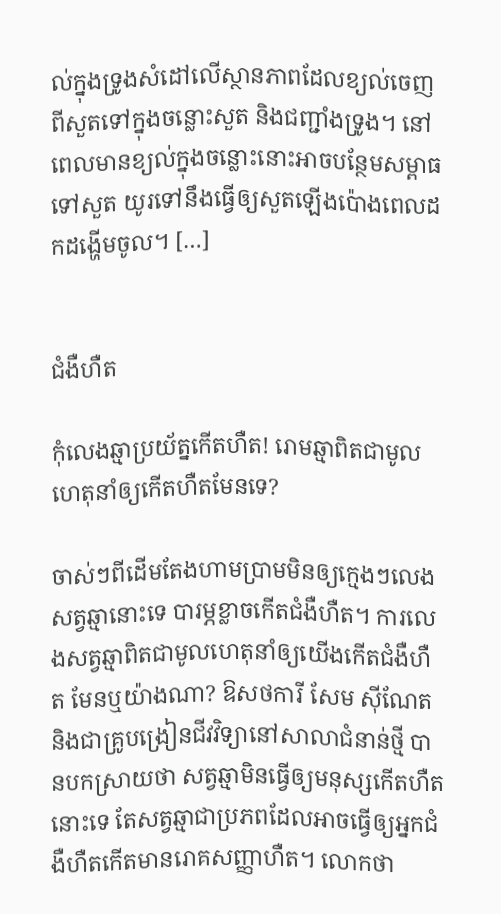ល់ក្នុងទ្រូងសំដៅលើស្ថានភាពដែលខ្យល់ចេញពីសួតទៅក្នុងចន្លោះសួត និងជញ្ជាំងទ្រូង។ នៅពេលមានខ្យល់ក្នុងចន្លោះនោះអាចបន្ថែមសម្ពាធទៅសួត យូរទៅនឹងធ្វើឲ្យសួតឡើងប៉ោងពេលដកដង្ហើមចូល។ […]


ជំងឺហឺត

កុំលេងឆ្មាប្រយ័ត្នកើតហឺត! រោមឆ្មាពិតជាមូលហេតុនាំឲ្យកើតហឺតមែនទេ?

ចាស់ៗពីដើមតែងហាមប្រាមមិនឲ្យក្មេងៗលេងសត្វឆ្មានោះទេ បារម្ភខ្លាចកើតជំងឺហឺត។ ការលេងសត្វឆ្មាពិតជាមូលហេតុនាំឲ្យយើងកើតជំងឺហឺត មែនឬយ៉ាងណា? ឱសថការី សែម ស៊ីណែត និងជាគ្រូបង្រៀនជីវវិទ្យានៅសាលាជំនាន់ថ្មី បានបកស្រាយថា សត្វឆ្មាមិនធ្វើឲ្យមនុស្សកើតហឺតនោះទេ តែសត្វឆ្មាជាប្រភពដែលអាចធ្វើឲ្យអ្នកជំងឺហឺតកើតមានរោគសញ្ញាហឺត។ លោកថា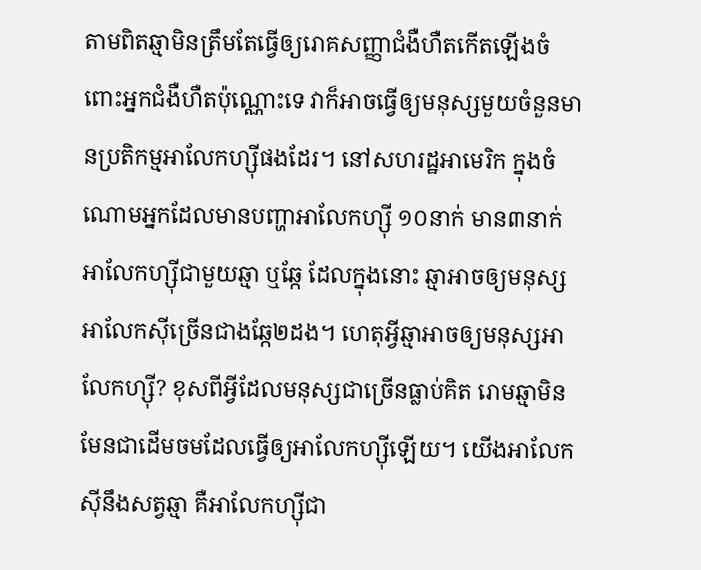តាមពិតឆ្មាមិនត្រឹមតែធ្វើឲ្យរោគសញ្ញាជំងឺហឺតកើតឡើងចំពោះអ្នកជំងឺហឺតប៉ុណ្ណោះទេ វាក៏អាចធ្វើឲ្យមនុស្សមួយចំនួនមានប្រតិកម្មអាលែកហ្ស៊ីផងដែរ។ នៅសហរដ្ឋអាមេរិក ក្នុងចំណោមអ្នកដែលមានបញ្ហាអាលែកហ្ស៊ី ១០នាក់ មាន៣នាក់អាលែកហ្ស៊ីជាមួយឆ្មា ឬឆ្កែ ដែលក្នុងនោះ ឆ្មាអាចឲ្យមនុស្សអាលែកស៊ីច្រើនជាងឆ្កែ២ដង។ ហេតុអ្វីឆ្មាអាចឲ្យមនុស្សអាលែកហ្ស៊ី? ខុសពីអ្វីដែលមនុស្សជាច្រើនធ្លាប់គិត រោមឆ្មាមិនមែនជាដើមចមដែលធ្វើឲ្យអាលែកហ្ស៊ីឡើយ។ យើងអាលែកស៊ីនឹងសត្វឆ្មា គឺអាលែកហ្ស៊ីជា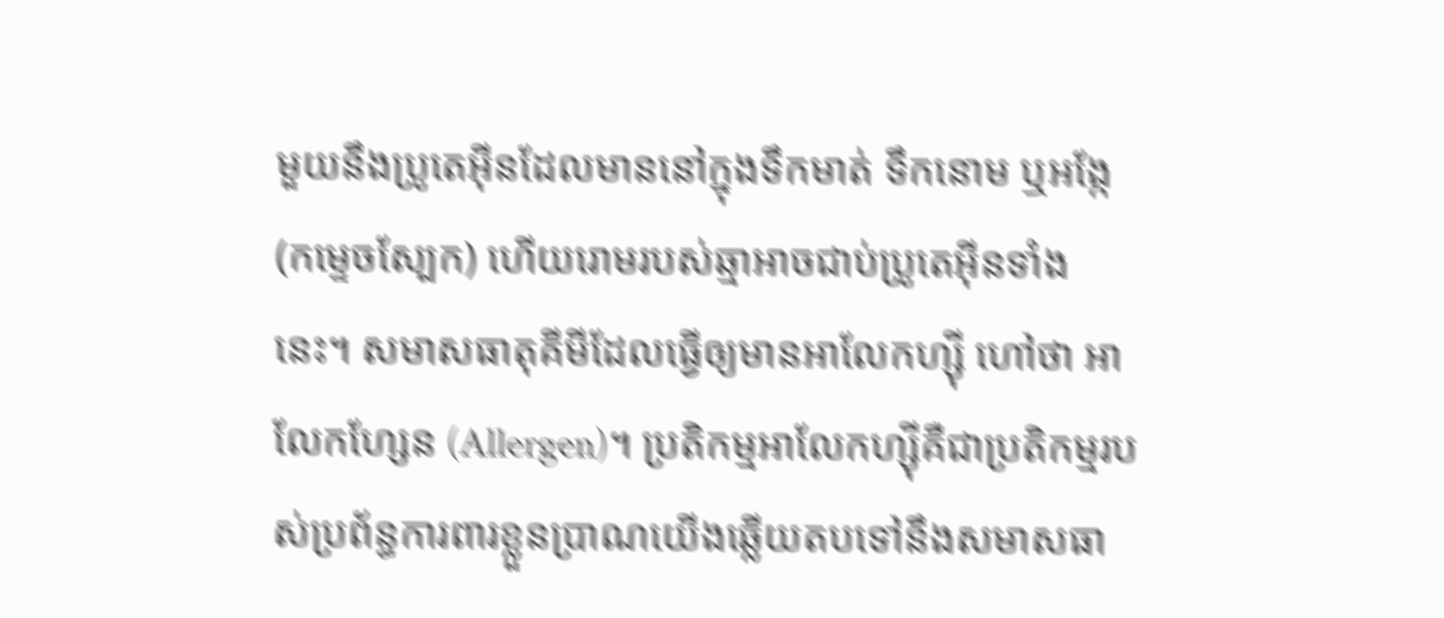មួយនឹងប្រូតេអ៊ីនដែលមាននៅក្នុងទឹកមាត់ ទឹកនោម ឬអង្កែ (កម្ទេចស្បែក) ហើយរោមរបស់ឆ្មាអាចជាប់ប្រូតេអ៊ីនទាំងនេះ។ សមាសធាតុគីមីដែលធ្វើឲ្យមានអាលែកហ្ស៊ី ហៅថា អាលែកហ្សែន (Allergen)។ ប្រតិកម្មអាលែកហ្ស៊ីគឺជាប្រតិកម្មរបស់ប្រព័ន្ធការពារខ្លួនប្រាណយើងឆ្លើយតបទៅនឹងសមាសធា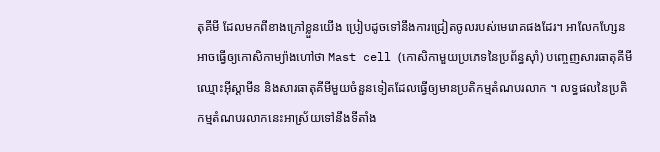តុគីមី ដែលមកពីខាងក្រៅខ្លួនយើង ប្រៀបដូចទៅនឹងការជ្រៀតចូលរបស់មេរោគផងដែរ។ អាលែកហ្សែនអាចធ្វើឲ្យកោសិកាម្យ៉ាងហៅថា Mast cell (កោសិកាមួយប្រភេទនៃប្រព័ន្ធស៊ាំ) បញ្ចេញសារធាតុគីមីឈ្មោះអ៊ីស្តាមីន និងសារធាតុគីមីមួយចំនួនទៀតដែលធ្វើឲ្យមានប្រតិកម្មតំណបរលាក ។ លទ្ធផលនៃប្រតិកម្មតំណបរលាកនេះអាស្រ័យទៅនឹងទីតាំង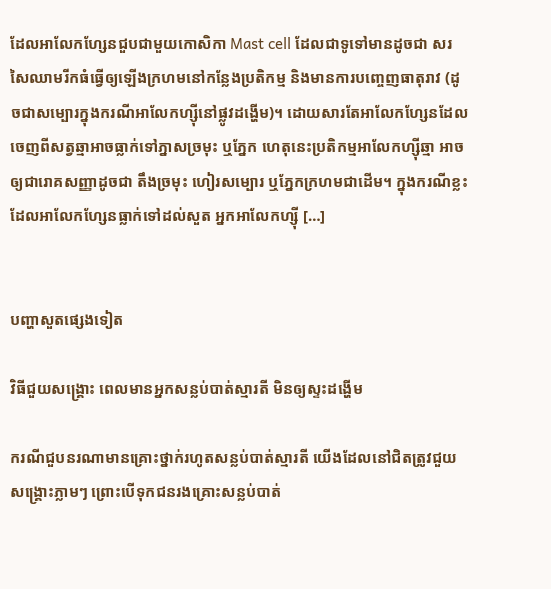ដែលអាលែកហ្សែនជួបជាមួយកោសិកា Mast cell ដែលជាទូទៅមានដូចជា សរសៃឈាមរីកធំធ្វើឲ្យឡើងក្រហមនៅកន្លែងប្រតិកម្ម និងមានការបញ្ចេញធាតុរាវ (ដូចជាសម្បោរក្នុងករណីអាលែកហ្សុីនៅផ្លូវដង្ហើម)។ ដោយសារតែអាលែកហ្សែនដែលចេញពីសត្វឆ្មាអាចធ្លាក់ទៅភ្នាសច្រមុះ ឬភ្នែក ហេតុនេះប្រតិកម្មអាលែកហ្សុីឆ្មា អាចឲ្យជារោគសញ្ញាដូចជា តឹងច្រមុះ ហៀរសម្បោរ ឬភ្នែកក្រហមជាដើម។ ក្នុងករណីខ្លះដែលអាលែកហ្សែនធ្លាក់ទៅដល់សួត អ្នកអាលែកហ្សុី […]


បញ្ហាសួតផ្សេងទៀត

វិធីជួយសង្គ្រោះ ពេលមានអ្នកសន្លប់បាត់ស្មារតី មិនឲ្យស្ទះដង្ហើម

ករណីជួបនរណាមានគ្រោះថ្នាក់រហូតសន្លប់បាត់ស្មារតី យើងដែលនៅជិតត្រូវជួយសង្គ្រោះភ្លាមៗ ព្រោះបើទុកជនរងគ្រោះសន្លប់បាត់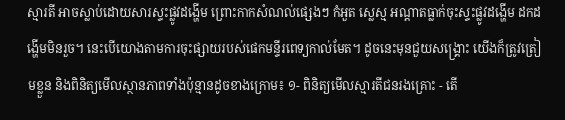ស្មារតី អាចស្លាប់ដោយសារស្ទះផ្លូវដង្ហើម ព្រោះកាកសំណល់ផ្សេងៗ កំអួត ស្លេស្ម អណ្ដាតធ្លាក់ចុះស្ទះផ្លូវដង្ហើម ដកដង្ហើមមិនរួច។ នេះបើយោងតាមការចុះផ្សាយរបស់ផេកមន្ទីរពេទ្យកាល់មែត។ ដូចនេះមុនជួយសង្គ្រោះ យើងក៏ត្រូវត្រៀមខ្លួន និងពិនិត្យមើលស្ថានភាពទាំងប៉ុន្មានដូចខាងក្រោម៖ ១- ពិនិត្យមើលស្មារតីជនរងគ្រោះ - តើ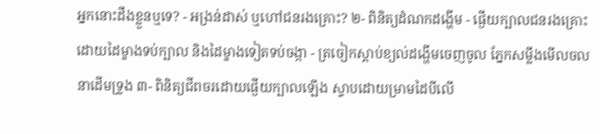អ្នកនោះដឹងខ្លួនឬទេ? - អង្រន់ដាស់ ឬហៅជនរងគ្រោះ? ២- ពិនិត្យដំណកដង្ហើម - ផ្ងើយក្បាលជនរងគ្រោះដោយដៃម្ខាងទប់ក្បាល និងដៃម្ខាងទៀតទប់ចង្កា - ត្រចៀកស្ដាប់ខ្យល់ដង្ហើមចេញចូល ភ្នែកសម្លឹងមើលចលនាដើមទ្រូង ៣- ពិនិត្យជីពចរដោយផ្ងើយក្បាលឡើង ស្ទាបដោយម្រាមដៃបីលើ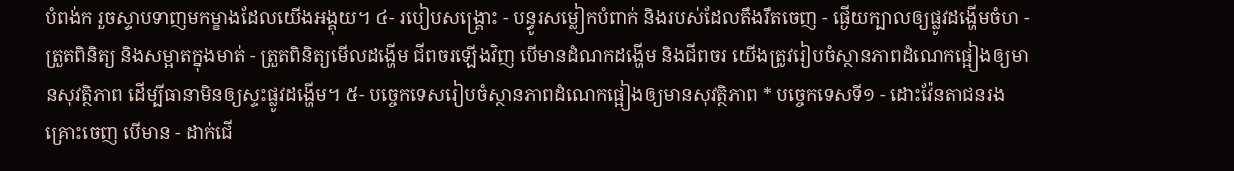បំពង់ក រួចស្ទាបទាញមកម្ខាងដែលយើងអង្គុយ។ ៤- របៀបសង្គ្រោះ - បន្ធូរសម្លៀកបំពាក់ និងរបស់ដែលតឹងរឹតចេញ - ផ្ងើយក្បាលឲ្យផ្លូវដង្ហើមចំហ - ត្រួតពិនិត្យ និងសម្អាតក្នុងមាត់ - ត្រួតពិនិត្យមើលដង្ហើម ជីពចរឡើងវិញ បើមានដំណកដង្ហើម និងជីពចរ យើងត្រូវរៀបចំស្ថានភាពដំណេកផ្អៀងឲ្យមានសុវត្ថិភាព ដើម្បីធានាមិនឲ្យស្ទះផ្លូវដង្ហើម។ ៥- បច្ចេកទេសរៀបចំស្ថានភាពដំណេកផ្អៀងឲ្យមានសុវត្ថិភាព * បច្ចេកទេសទី១ - ដោះវ៉ែនតាជនរងគ្រោះចេញ បើមាន - ដាក់ជើ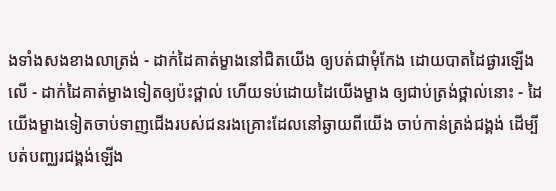ងទាំងសងខាងលាត្រង់ - ដាក់ដៃគាត់ម្ខាងនៅជិតយើង ឲ្យបត់ជាមុំកែង ដោយបាតដៃផ្ងារឡើងលើ - ដាក់ដៃគាត់ម្ខាងទៀតឲ្យប៉ះថ្ពាល់ ហើយទប់ដោយដៃយើងម្ខាង ឲ្យជាប់ត្រង់ថ្ពាល់នោះ - ដៃយើងម្ខាងទៀតចាប់ទាញជើងរបស់ជនរងគ្រោះដែលនៅឆ្ងាយពីយើង ចាប់កាន់ត្រង់ជង្គង់ ដើម្បីបត់បញ្ឈរជង្គង់ឡើង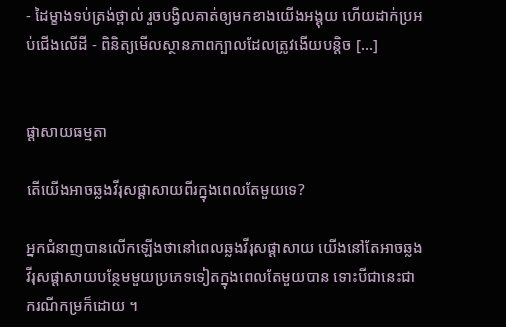- ដៃម្ខាងទប់ត្រង់ថ្ពាល់ រួចបង្វិលគាត់ឲ្យមកខាងយើងអង្គុយ ហើយដាក់ប្រអប់ជើងលើដី - ពិនិត្យមើលស្ថានភាពក្បាលដែលត្រូវងើយបន្តិច […]


ផ្ដាសាយធម្មតា

តើយើងអាចឆ្លងវីរុសផ្ដាសាយពីរក្នុងពេលតែមួយទេ?

អ្នកជំនាញបានលើកឡើងថានៅពេលឆ្លងវីរុសផ្ដាសាយ យើងនៅតែអាចឆ្លងវីរុសផ្ដាសាយបន្ថែមមួយប្រភេទទៀតក្នុងពេលតែមួយបាន ទោះបីជានេះជាករណីកម្រក៏ដោយ ។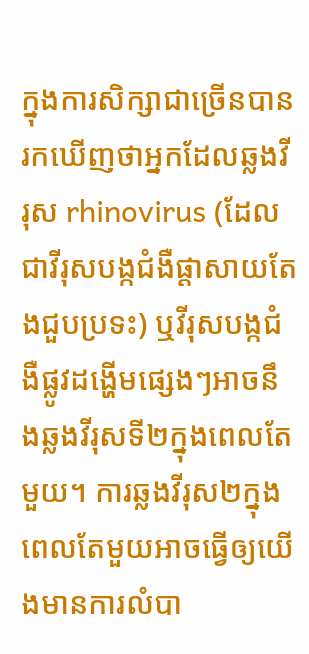ក្នុងការសិក្សាជាច្រើនបានរកឃើញថាអ្នកដែលឆ្លងវីរុស rhinovirus (ដែលជាវីរុសបង្កជំងឺផ្ដាសាយតែងជួបប្រទះ) ឬវីរុសបង្កជំងឺផ្លូវដង្ហើមផ្សេងៗអាចនឹងឆ្លងវីរុសទី២ក្នុងពេលតែមួយ។ ការឆ្លងវីរុស២ក្នុងពេលតែមួយអាចធ្វើឲ្យយើងមានការលំបា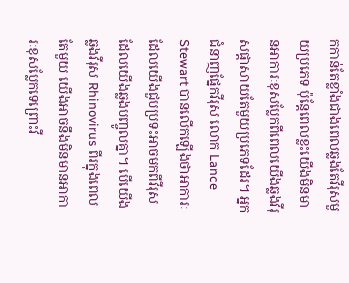កកាន់តែខ្លាំងជាងពេលឆ្លងតែវីរុសមួយប្រភេទ ប៉ុន្តែពេលខ្លះយើងមិនមានអាការៈខុសប្លែកពីពេលយើងឆ្លងវីរុសផ្ដាសាយតែមួយប្រភេទដែរ។ អ្នកជំនាញផ្នែកវីរុស លោក Lance Stewart បានលើកឡើងថាអាការៈដែលយើងជួបប្រទះអាចមកពីវីរុសដែលយើងឆ្លងបញ្ចូលគ្នា។ បើយើងឆ្លងវីរុស Rhinovirus ពីរក្នុងពេលតែមួយ យើងអាចនឹងមិនមានអាការៈខុសប្លែកទេព្រោះវី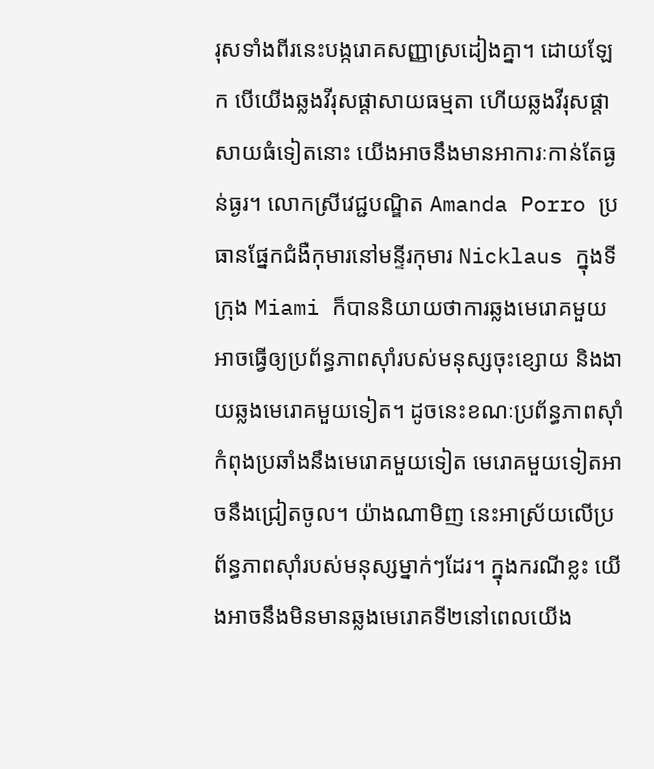រុសទាំងពីរនេះបង្ករោគសញ្ញាស្រដៀងគ្នា។ ដោយឡែក បើយើងឆ្លងវីរុសផ្ដាសាយធម្មតា ហើយឆ្លងវីរុសផ្ដាសាយធំទៀតនោះ យើងអាចនឹងមានអាការៈកាន់តែធ្ងន់ធ្ងរ។ លោកស្រីវេជ្ជបណ្ឌិត Amanda Porro ប្រធានផ្នែកជំងឺកុមារនៅមន្ទីរកុមារ Nicklaus ក្នុងទីក្រុង Miami ក៏បាននិយាយថាការឆ្លងមេរោគមួយអាចធ្វើឲ្យប្រព័ន្ធភាពស៊ាំរបស់មនុស្សចុះខ្សោយ និងងាយឆ្លងមេរោគមួយទៀត។ ដូចនេះខណៈប្រព័ន្ធភាពស៊ាំកំពុងប្រឆាំងនឹងមេរោគមួយទៀត មេរោគមួយទៀតអាចនឹងជ្រៀតចូល។ យ៉ាងណាមិញ នេះអាស្រ័យលើប្រព័ន្ធភាពស៊ាំរបស់មនុស្សម្នាក់ៗដែរ។ ក្នុងករណីខ្លះ យើងអាចនឹងមិនមានឆ្លងមេរោគទី២នៅពេលយើង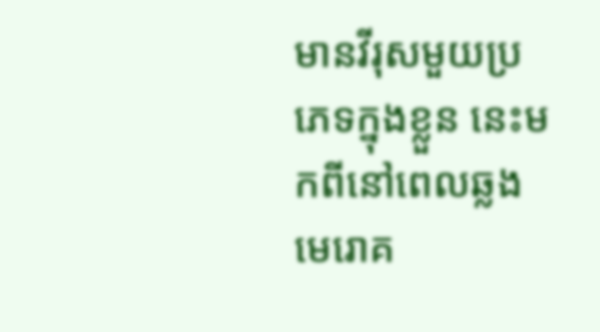មានវីរុសមួយប្រភេទក្នុងខ្លួន នេះមកពីនៅពេលឆ្លងមេរោគ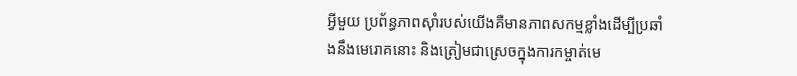អ្វីមួយ ប្រព័ន្ធភាពស៊ាំរបស់យើងគឺមានភាពសកម្មខ្លាំងដើម្បីប្រឆាំងនឹងមេរោគនោះ និងត្រៀមជាស្រេចក្នុងការកម្ចាត់មេ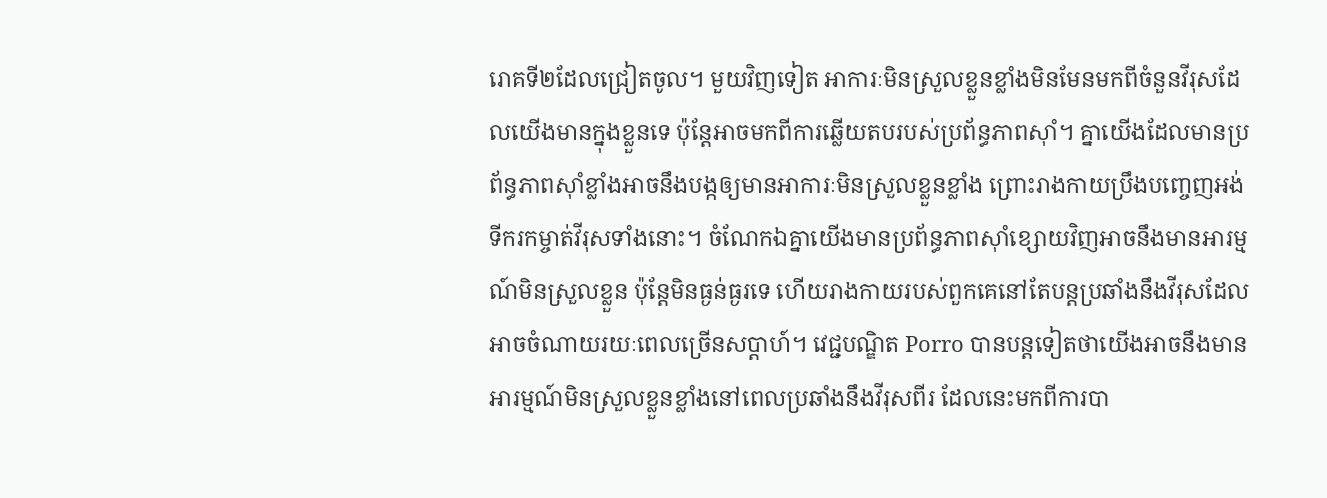រោគទី២ដែលជ្រៀតចូល។ មួយវិញទៀត អាការៈមិនស្រួលខ្លួនខ្លាំងមិនមែនមកពីចំនួនវីរុសដែលយើងមានក្នុងខ្លួនទេ ប៉ុន្តែអាចមកពីការឆ្លើយតបរបស់ប្រព័ន្ធភាពស៊ាំ។ គ្នាយើងដែលមានប្រព័ន្ធភាពស៊ាំខ្លាំងអាចនឹងបង្កឲ្យមានអាការៈមិនស្រួលខ្លួនខ្លាំង ព្រោះរាងកាយប្រឹងបញ្ចេញអង់ទីករកម្ចាត់វីរុសទាំងនោះ។ ចំណែកឯគ្នាយើងមានប្រព័ន្ធភាពស៊ាំខ្សោយវិញអាចនឹងមានអារម្មណ៍មិនស្រួលខ្លួន ប៉ុន្តែមិនធ្ងន់ធ្ងរទេ ហើយរាងកាយរបស់ពួកគេនៅតែបន្តប្រឆាំងនឹងវីរុសដែលអាចចំណាយរយៈពេលច្រើនសប្ដាហ៍។ វេជ្ជបណ្ឌិត Porro បានបន្តទៀតថាយើងអាចនឹងមានអារម្មណ៍មិនស្រួលខ្លួនខ្លាំងនៅពេលប្រឆាំងនឹងវីរុសពីរ ដែលនេះមកពីការបា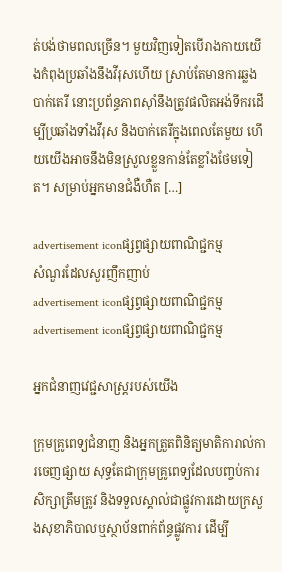ត់បង់ថាមពលច្រើន។ មួយវិញទៀតបើរាងកាយយើងកំពុងប្រឆាំងនឹងវីរុសហើយ ស្រាប់តែមានការឆ្លងបាក់តេរី នោះប្រព័ន្ធភាពស៊ាំនឹងត្រូវផលិតអង់ទីករដើម្បីប្រឆាំងទាំងវីរុស និងបាក់តេរីក្នុងពេលតែមួយ ហើយយើងអាចនឹងមិនស្រួលខ្លួនកាន់តែខ្លាំងថែមទៀត។ សម្រាប់អ្នកមានជំងឺហឺត […]

advertisement iconផ្សព្វផ្សាយពាណិជ្ជកម្ម
សំណួរដែលសួរញឹកញាប់
advertisement iconផ្សព្វផ្សាយពាណិជ្ជកម្ម
advertisement iconផ្សព្វផ្សាយពាណិជ្ជកម្ម

អ្នកជំនាញវេជ្ជសាស្ត្ររបស់យើង

ក្រុមគ្រូពេទ្យជំនាញ និងអ្នកត្រួតពិនិត្យមាតិការាល់ការចេញផ្សាយ សុទ្ធតែជាក្រុមគ្រូពេទ្យដែលបញ្ចប់ការសិក្សាត្រឹមត្រូវ និងទទួលស្គាល់ជាផ្លូវការដោយក្រសួងសុខាភិបាលឬស្ថាប័នពាក់ព័ន្ធផ្លូវការ ដើម្បី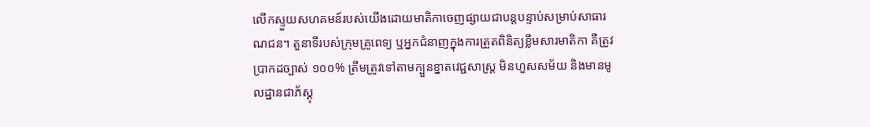លើកស្ទួយសហគមន៍របស់យើងដោយមាតិកាចេញផ្សាយជាបន្តបន្ទាប់សម្រាប់សាធារណជន។ តួនាទីរបស់ក្រុមគ្រូពេទ្យ ឬអ្នកជំនាញក្នុងការត្រួតពិនិត្យខ្លឹមសារមាតិកា គឺត្រូវប្រាកដច្បាស់ ១០០% ត្រឹមត្រូវទៅតាមក្បួនខ្នាតវេជ្ជសាស្ត្រ មិនហួសសម័យ និងមានមូលដ្ឋានជាភ័ស្តុ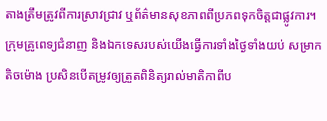តាងត្រឹមត្រូវពីការស្រាវជ្រាវ ឬព័ត៌មានសុខភាពពីប្រភពទុកចិត្តជាផ្លូវការ។ ក្រុមគ្រូពេទ្យជំនាញ និងឯកទេសរបស់យើងធ្វើការទាំងថ្ងៃទាំងយប់ សម្រាកតិចម៉ោង ប្រសិនបើតម្រូវឲ្យត្រួតពិនិត្យរាល់មាតិកាពីប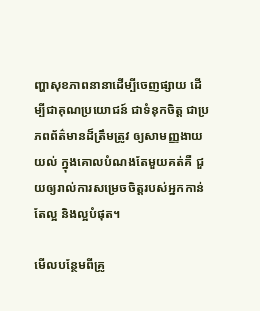ញ្ហាសុខភាពនានាដើម្បីចេញផ្សាយ ដើម្បីជាគុណប្រយោជន៍ ជាទំនុកចិត្ត ជាប្រភពព័ត៌មានដ៏ត្រឹមត្រូវ ឲ្យសាមញ្ញងាយយល់ ក្នុងគោលបំណងតែមួយគត់គឺ ជួយឲ្យរាល់ការសម្រេចចិត្តរបស់អ្នកកាន់តែល្អ និងល្អបំផុត។

មើលបន្ថែមពីគ្រូ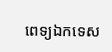ពេទ្យឯកទេស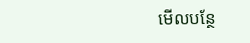មើលបន្ថែ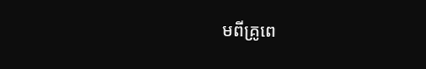មពីគ្រូពេ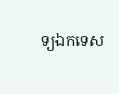ទ្យឯកទេស